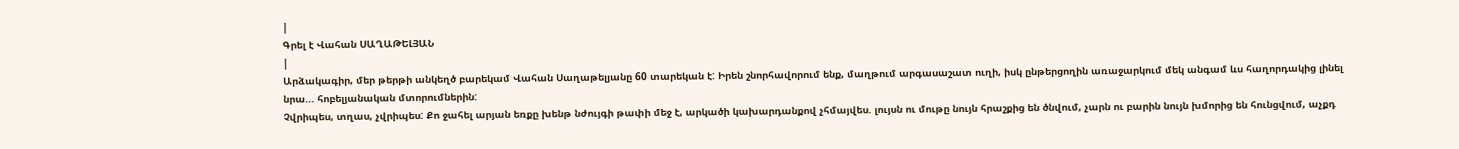|
Գրել է Վահան ՍԱՂԱԹԵԼՅԱՆ
|
Արձակագիր, մեր թերթի անկեղծ բարեկամ Վահան Սաղաթելյանը 60 տարեկան է: Իրեն շնորհավորում ենք, մաղթում արգասաշատ ուղի, իսկ ընթերցողին առաջարկում մեկ անգամ ևս հաղորդակից լինել նրա... հոբելյանական մտորումներին:
Չվրիպես, տղաս, չվրիպես: Քո ջահել արյան եռքը խենթ նժույգի թափի մեջ է, արկածի կախարդանքով չհմայվես. լույսն ու մութը նույն հրաշքից են ծնվում, չարն ու բարին նույն խմորից են հունցվում, աչքդ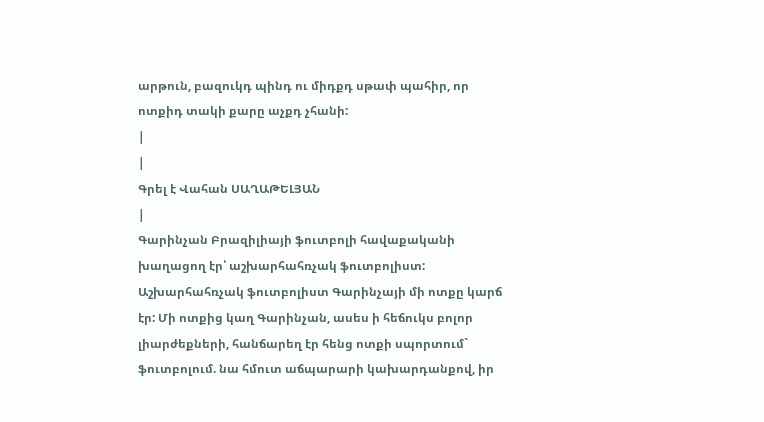արթուն, բազուկդ պինդ ու միդքդ սթափ պահիր, որ ոտքիդ տակի քարը աչքդ չհանի:
|
|
Գրել է Վահան ՍԱՂԱԹԵԼՅԱՆ
|
Գարինչան Բրազիլիայի ֆուտբոլի հավաքականի խաղացող էր՝ աշխարհահռչակ ֆուտբոլիստ: Աշխարհահռչակ ֆուտբոլիստ Գարինչայի մի ոտքը կարճ էր: Մի ոտքից կաղ Գարինչան, ասես ի հեճուկս բոլոր լիարժեքների, հանճարեղ էր հենց ոտքի սպորտում` ֆուտբոլում. նա հմուտ աճպարարի կախարդանքով, իր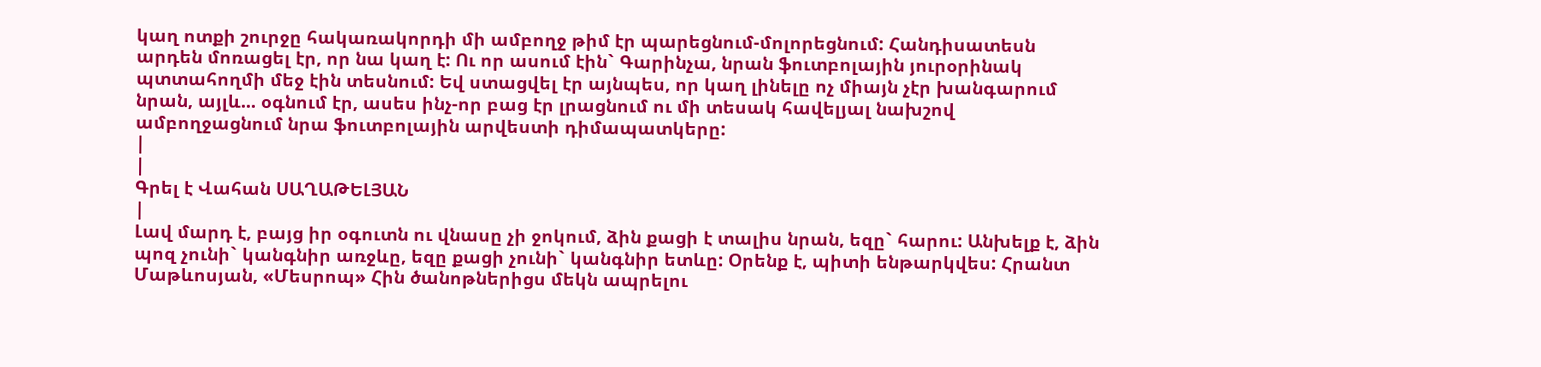կաղ ոտքի շուրջը հակառակորդի մի ամբողջ թիմ էր պարեցնում-մոլորեցնում: Հանդիսատեսն արդեն մոռացել էր, որ նա կաղ է: Ու որ ասում էին` Գարինչա, նրան ֆուտբոլային յուրօրինակ պտտահողմի մեջ էին տեսնում: Եվ ստացվել էր այնպես, որ կաղ լինելը ոչ միայն չէր խանգարում նրան, այլև... օգնում էր, ասես ինչ-որ բաց էր լրացնում ու մի տեսակ հավելյալ նախշով ամբողջացնում նրա ֆուտբոլային արվեստի դիմապատկերը:
|
|
Գրել է Վահան ՍԱՂԱԹԵԼՅԱՆ
|
Լավ մարդ է, բայց իր օգուտն ու վնասը չի ջոկում, ձին քացի է տալիս նրան, եզը` հարու: Անխելք է, ձին պոզ չունի` կանգնիր առջևը, եզը քացի չունի` կանգնիր ետևը: Օրենք է, պիտի ենթարկվես: Հրանտ Մաթևոսյան, «Մեսրոպ» Հին ծանոթներիցս մեկն ապրելու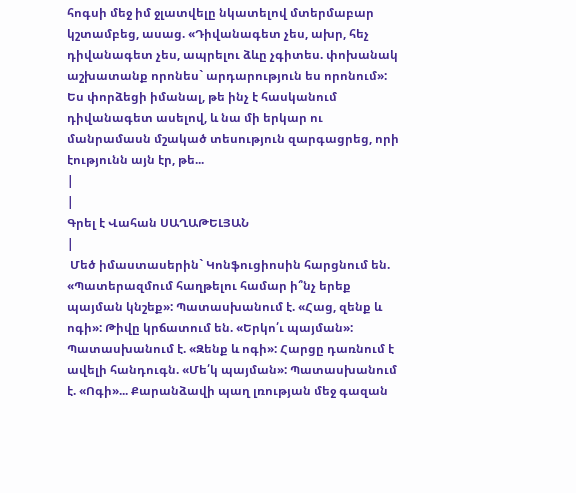հոգսի մեջ իմ ջլատվելը նկատելով մտերմաբար կշտամբեց, ասաց. «Դիվանագետ չես, ախր, հեչ դիվանագետ չես, ապրելու ձևը չգիտես. փոխանակ աշխատանք որոնես` արդարություն ես որոնում»: Ես փորձեցի իմանալ, թե ինչ է հասկանում դիվանագետ ասելով, և նա մի երկար ու մանրամասն մշակած տեսություն զարգացրեց, որի էությունն այն էր, թե...
|
|
Գրել է Վահան ՍԱՂԱԹԵԼՅԱՆ
|
 Մեծ իմաստասերին` Կոնֆուցիոսին հարցնում են. «Պատերազմում հաղթելու համար ի՞նչ երեք պայման կնշեք»: Պատասխանում է. «Հաց, զենք և ոգի»: Թիվը կրճատում են. «Երկո՛ւ պայման»: Պատասխանում է. «Զենք և ոգի»: Հարցը դառնում է ավելի հանդուգն. «Մե՛կ պայման»: Պատասխանում է. «Ոգի»... Քարանձավի պաղ լռության մեջ գազան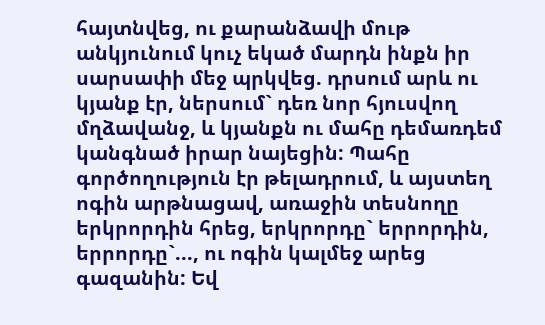հայտնվեց, ու քարանձավի մութ անկյունում կուչ եկած մարդն ինքն իր սարսափի մեջ պրկվեց. դրսում արև ու կյանք էր, ներսում` դեռ նոր հյուսվող մղձավանջ, և կյանքն ու մահը դեմառդեմ կանգնած իրար նայեցին: Պահը գործողություն էր թելադրում, և այստեղ ոգին արթնացավ, առաջին տեսնողը երկրորդին հրեց, երկրորդը` երրորդին, երրորդը`..., ու ոգին կալմեջ արեց գազանին: Եվ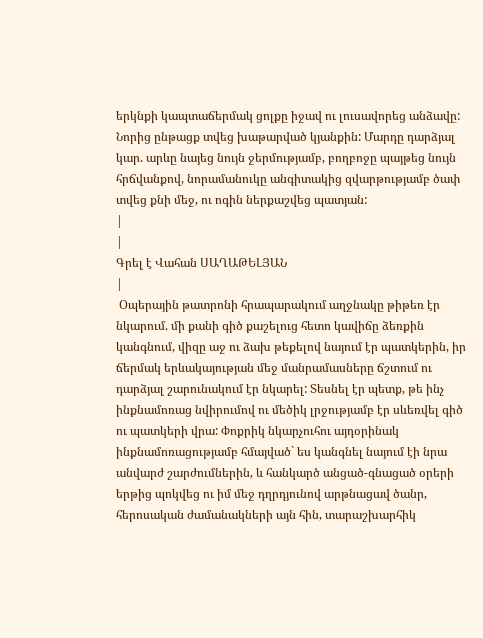երկնքի կապտաճերմակ ցոլքը իջավ ու լուսավորեց անձավը: Նորից ընթացք տվեց խաթարված կյանքին: Մարդը դարձյալ կար. արևը նայեց նույն ջերմությամբ, բողբոջը պայթեց նույն հրճվանքով, նորամանուկը անգիտակից զվարթությամբ ծափ տվեց քնի մեջ, ու ոգին ներքաշվեց պատյան:
|
|
Գրել է Վահան ՍԱՂԱԹԵԼՅԱՆ
|
 Օպերային թատրոնի հրապարակում աղջնակը թիթեռ էր նկարում. մի քանի գիծ քաշելուց հետո կավիճը ձեռքին կանգնում, վիզը աջ ու ձախ թեքելով նայում էր պատկերին, իր ճերմակ երևակայության մեջ մանրամասները ճշտում ու դարձյալ շարունակում էր նկարել: Տեսնել էր պետք, թե ինչ ինքնամոռաց նվիրումով ու մեծիկ լրջությամբ էր սևեռվել գիծ ու պատկերի վրա: Փոքրիկ նկարչուհու այդօրինակ ինքնամոռացությամբ հմայված` ես կանգնել նայում էի նրա անվարժ շարժումներին, և հանկարծ անցած-գնացած օրերի երթից պոկվեց ու իմ մեջ դղրդյունով արթնացավ ծանր, հերոսական ժամանակների այն հին, տարաշխարհիկ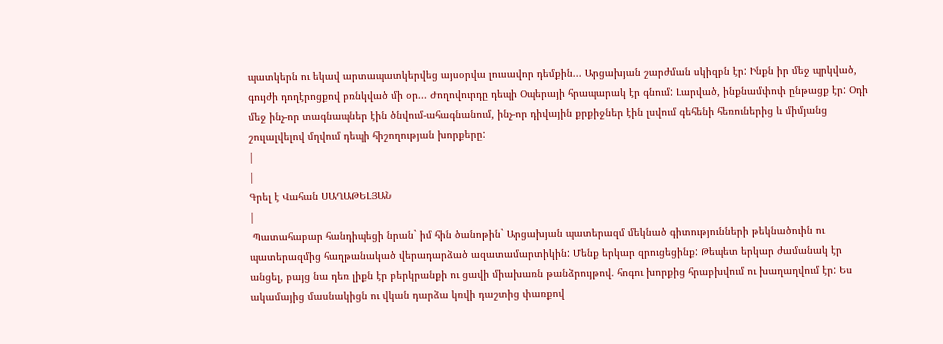պատկերն ու եկավ արտապատկերվեց այսօրվա լուսավոր դեմքին... Արցախյան շարժման սկիզբն էր: Ինքն իր մեջ պրկված, գույժի դողէրոցքով բռնկված մի օր... Ժողովուրդը դեպի Օպերայի հրապարակ էր գնում: Լարված, ինքնամփոփ ընթացք էր: Օդի մեջ ինչ-որ տագնապներ էին ծնվում-ահագնանում, ինչ-որ դիվային քրքիջներ էին լսվում գեհենի հեռուներից և միմյանց շուլալվելով մղվում դեպի հիշողության խորքերը:
|
|
Գրել է Վահան ՍԱՂԱԹԵԼՅԱՆ
|
 Պատահաբար հանդիպեցի նրան` իմ հին ծանոթին` Արցախյան պատերազմ մեկնած գիտությունների թեկնածուին ու պատերազմից հաղթանակած վերադարձած ազատամարտիկին: Մենք երկար զրուցեցինք: Թեպետ երկար ժամանակ էր անցել, բայց նա դեռ լիքն էր բերկրանքի ու ցավի միախառն թանձրույթով. հոգու խորքից հրաբխվում ու խաղաղվում էր: Ես ակամայից մասնակիցն ու վկան դարձա կռվի դաշտից փառքով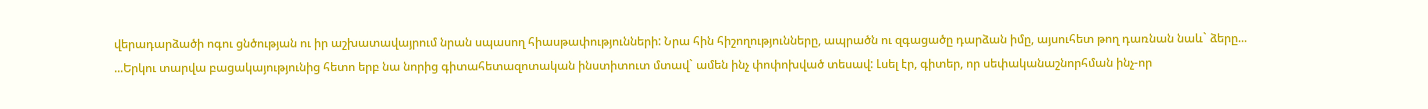վերադարձածի ոգու ցնծության ու իր աշխատավայրում նրան սպասող հիասթափությունների: Նրա հին հիշողությունները, ապրածն ու զգացածը դարձան իմը, այսուհետ թող դառնան նաև` ձերը... ...Երկու տարվա բացակայությունից հետո երբ նա նորից գիտահետազոտական ինստիտուտ մտավ` ամեն ինչ փոփոխված տեսավ: Լսել էր, գիտեր, որ սեփականաշնորհման ինչ-որ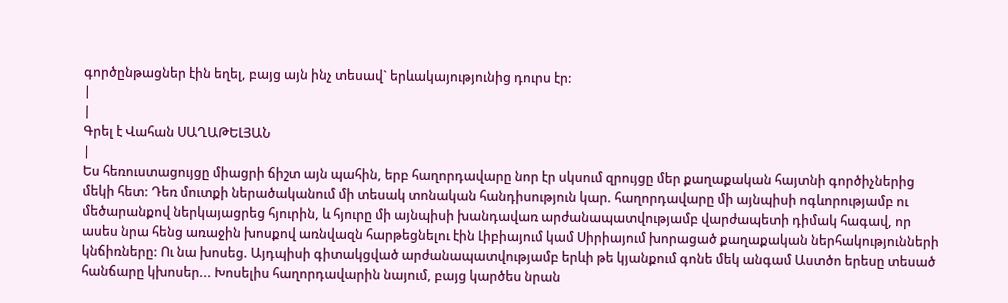գործընթացներ էին եղել, բայց այն ինչ տեսավ` երևակայությունից դուրս էր:
|
|
Գրել է Վահան ՍԱՂԱԹԵԼՅԱՆ
|
Ես հեռուստացույցը միացրի ճիշտ այն պահին, երբ հաղորդավարը նոր էր սկսում զրույցը մեր քաղաքական հայտնի գործիչներից մեկի հետ: Դեռ մուտքի ներածականում մի տեսակ տոնական հանդիսություն կար. հաղորդավարը մի այնպիսի ոգևորությամբ ու մեծարանքով ներկայացրեց հյուրին, և հյուրը մի այնպիսի խանդավառ արժանապատվությամբ վարժապետի դիմակ հագավ, որ ասես նրա հենց առաջին խոսքով առնվազն հարթեցնելու էին Լիբիայում կամ Սիրիայում խորացած քաղաքական ներհակությունների կնճիռները: Ու նա խոսեց. Այդպիսի գիտակցված արժանապատվությամբ երևի թե կյանքում գոնե մեկ անգամ Աստծո երեսը տեսած հանճարը կխոսեր... Խոսելիս հաղորդավարին նայում, բայց կարծես նրան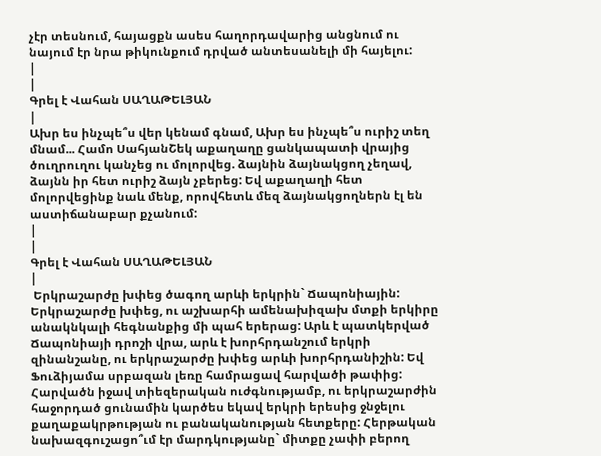չէր տեսնում, հայացքն ասես հաղորդավարից անցնում ու նայում էր նրա թիկունքում դրված անտեսանելի մի հայելու:
|
|
Գրել է Վահան ՍԱՂԱԹԵԼՅԱՆ
|
Ախր ես ինչպե՞ս վեր կենամ գնամ, Ախր ես ինչպե՞ս ուրիշ տեղ մնամ... Համո ՍահյանՇեկ աքաղաղը ցանկապատի վրայից ծուղրուղու կանչեց ու մոլորվեց. ձայնին ձայնակցող չեղավ, ձայնն իր հետ ուրիշ ձայն չբերեց: Եվ աքաղաղի հետ մոլորվեցինք նաև մենք, որովհետև մեզ ձայնակցողներն էլ են աստիճանաբար քչանում:
|
|
Գրել է Վահան ՍԱՂԱԹԵԼՅԱՆ
|
 Երկրաշարժը խփեց ծագող արևի երկրին` Ճապոնիային: Երկրաշարժը խփեց, ու աշխարհի ամենախիզախ մտքի երկիրը անակնկալի հեգնանքից մի պահ երերաց: Արև է պատկերված Ճապոնիայի դրոշի վրա, արև է խորհրդանշում երկրի զինանշանը, ու երկրաշարժը խփեց արևի խորհրդանիշին: Եվ Ֆուձիյամա սրբազան լեռը համրացավ հարվածի թափից: Հարվածն իջավ տիեզերական ուժգնությամբ, ու երկրաշարժին հաջորդած ցունամին կարծես եկավ երկրի երեսից ջնջելու քաղաքակրթության ու բանականության հետքերը: Հերթական նախազգուշացո՞ւմ էր մարդկությանը` միտքը չափի բերող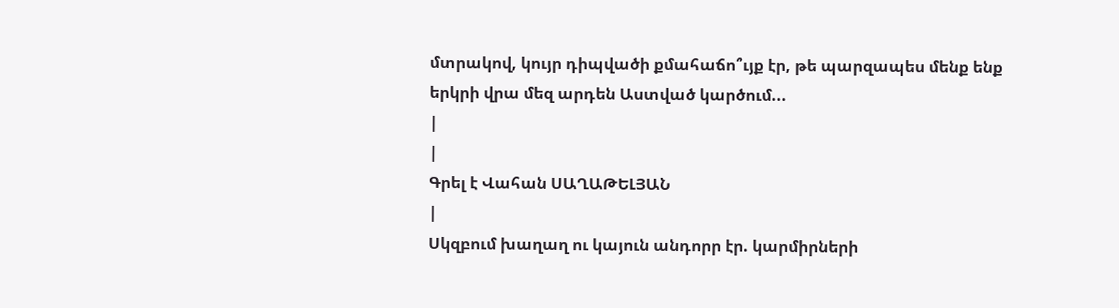մտրակով, կույր դիպվածի քմահաճո՞ւյք էր, թե պարզապես մենք ենք երկրի վրա մեզ արդեն Աստված կարծում...
|
|
Գրել է Վահան ՍԱՂԱԹԵԼՅԱՆ
|
Սկզբում խաղաղ ու կայուն անդորր էր. կարմիրների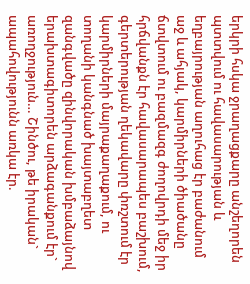երկրի հսկա ջրաղացքարը անշեղորեն պտտվում ու հավասարության և եղբայրության աղուհաց էր բաժանում աջ և ահյակ, կարմիրների ծիածանը ճտվտում ու բազմազգ ժողովրդի մեջ իր հրճվանքն էր հավասարապես բաշխում, գերտերության ղեկավարը փռշտում էր կարմիրների մայրաքաղաքում, ու տողանի կանգնած խայտաբղետ զանգվածը զինվորական խմբաձայնով երախտագիտորեն արձագանքում էր` առողջություն… Շինծու, թե իրական` ապահովությունն առկա էր.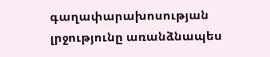գաղափարախոսության լրջությունը առանձնապես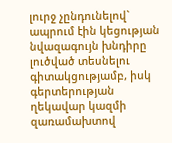լուրջ չընդունելով` ապրում էին կեցության նվազագույն խնդիրը լուծված տեսնելու գիտակցությամբ, իսկ գերտերության ղեկավար կազմի զառամախտով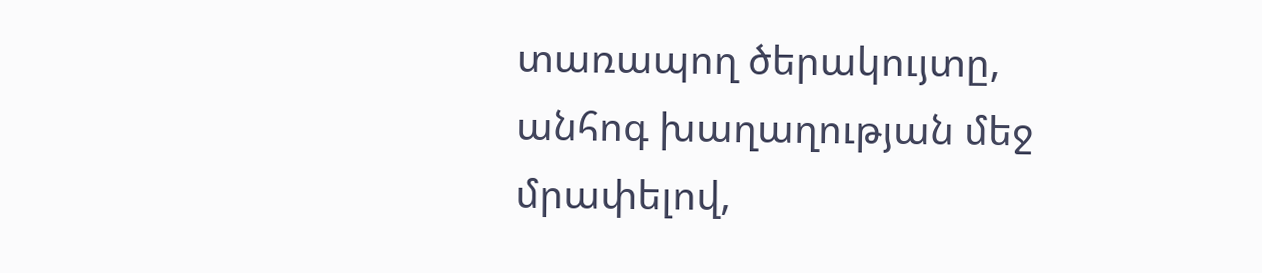տառապող ծերակույտը, անհոգ խաղաղության մեջ մրափելով,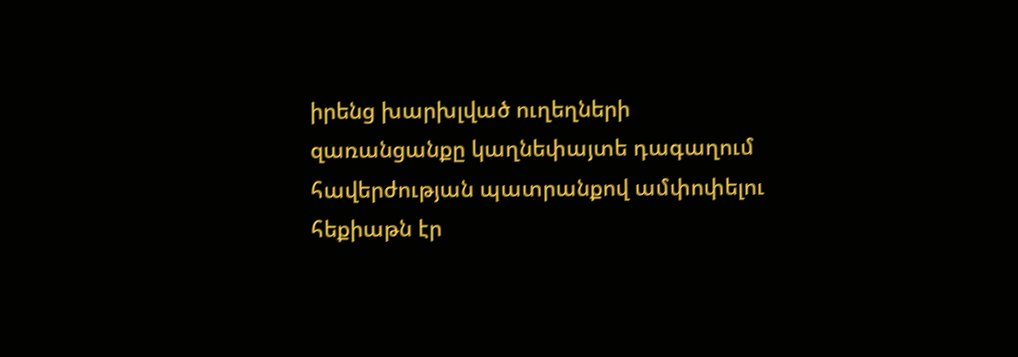իրենց խարխլված ուղեղների զառանցանքը կաղնեփայտե դագաղում հավերժության պատրանքով ամփոփելու հեքիաթն էր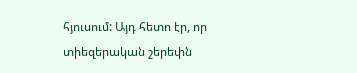հյուսում: Այդ հետո էր, որ տիեզերական շերեփն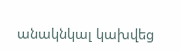անակնկալ կախվեց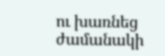ու խառնեց ժամանակի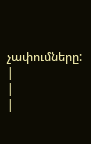չափումները:
|
|
|